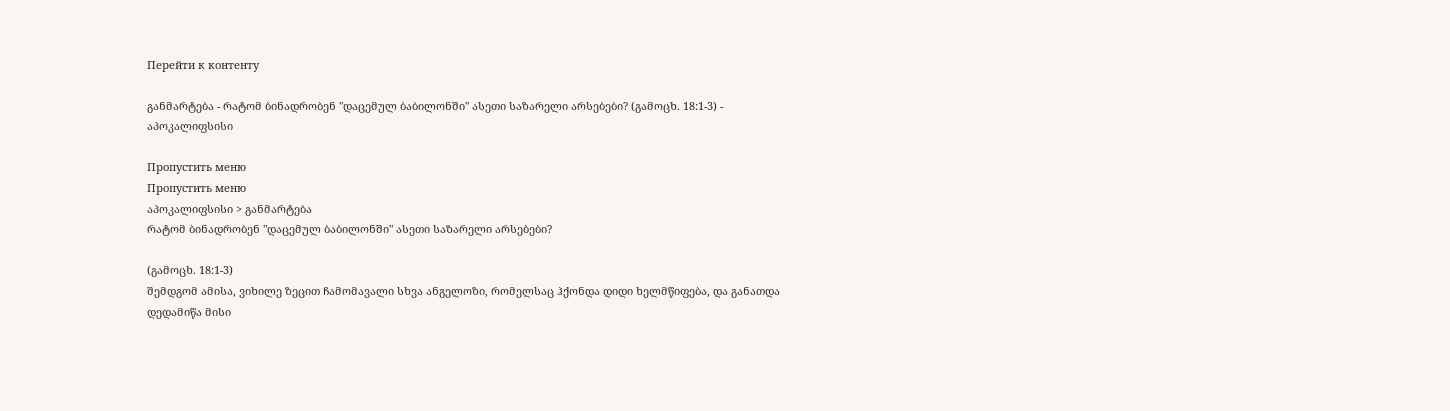Перейти к контенту

განმარტება - რატომ ბინადრობენ "დაცემულ ბაბილონში" ასეთი საზარელი არსებები? (გამოცხ. 18:1-3) - აპოკალიფსისი

Пропустить меню
Пропустить меню
აპოკალიფსისი > განმარტება
რატომ ბინადრობენ "დაცემულ ბაბილონში" ასეთი საზარელი არსებები?

(გამოცხ. 18:1-3)
შემდგომ ამისა, ვიხილე ზეცით ჩამომავალი სხვა ანგელოზი, რომელსაც ჰქონდა დიდი ხელმწიფება, და განათდა დედამიწა მისი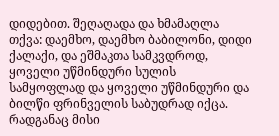დიდებით. შეღაღადა და ხმამაღლა თქვა: დაემხო, დაემხო ბაბილონი, დიდი ქალაქი, და ეშმაკთა სამკვდროდ, ყოველი უწმინდური სულის სამყოფლად და ყოველი უწმინდური და ბილწი ფრინველის საბუდრად იქცა. რადგანაც მისი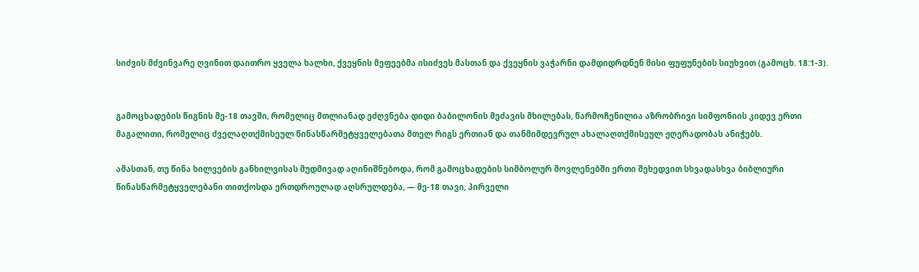სიძვის მძვინვარე ღვინით დაითრო ყველა ხალხი, ქვეყნის მეფეებმა ისიძვეს მასთან და ქვეყნის ვაჭარნი დამდიდრდნენ მისი ფუფუნების სიუხვით (გამოცხ. 18:1-3).


გამოცხადების წიგნის მე-18 თავში, რომელიც მთლიანად ეძღვნება დიდი ბაბილონის მეძავის მხილებას, წარმოჩენილია აზრობრივი სიმფონიის კიდევ ერთი მაგალითი, რომელიც ძველაღთქმისეულ წინასწარმეტყველებათა მთელ რიგს ერთიან და თანმიმდევრულ ახალაღთქმისეულ ჟღერადობას ანიჭებს.

ამასთან, თუ წინა ხილვების განხილვისას მუდმივად აღინიშნებოდა, რომ გამოცხადების სიმბოლურ მოვლენებში ერთი შეხედვით სხვადასხვა ბიბლიური წინასწარმეტყველებანი თითქოსდა ერთდროულად აღსრულდება, — მე-18 თავი, პირველი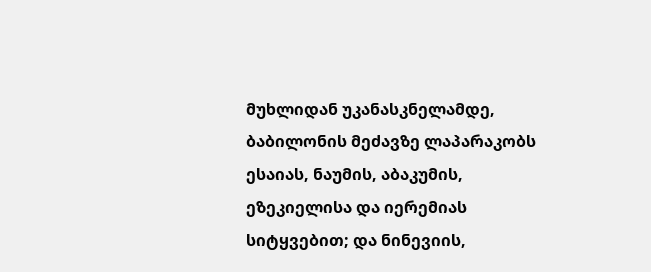მუხლიდან უკანასკნელამდე, ბაბილონის მეძავზე ლაპარაკობს ესაიას, ნაუმის, აბაკუმის, ეზეკიელისა და იერემიას სიტყვებით; და ნინევიის,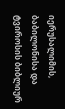იერუსალიმის, ბაბილონისა და ტვიროსის ბიბლიურ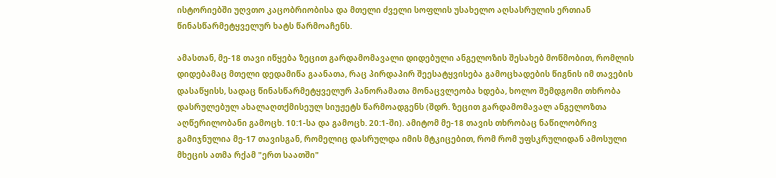ისტორიებში უღვთო კაცობრიობისა და მთელი ძველი სოფლის უსახელო აღსასრულის ერთიან წინასწარმეტყველურ ხატს წარმოაჩენს.

ამასთან, მე-18 თავი იწყება ზეცით გარდამომავალი დიდებული ანგელოზის შესახებ მოწმობით, რომლის დიდებამაც მთელი დედამიწა გაანათა, რაც პირდაპირ შეესატყვისება გამოცხადების წიგნის იმ თავების დასაწყისს, სადაც წინასწარმეტყველურ პანორამათა მონაცვლეობა ხდება, ხოლო შემდგომი თხრობა დასრულებულ ახალაღთქმისეულ სიუჟეტს წარმოადგენს (შდრ. ზეცით გარდამომავალ ანგელოზთა აღწერილობანი გამოცხ. 10:1-სა და გამოცხ. 20:1-ში). ამიტომ მე-18 თავის თხრობაც ნაწილობრივ გამიჯნულია მე-17 თავისგან, რომელიც დასრულდა იმის მტკიცებით, რომ რომ უფსკრულიდან ამოსული მხეცის ათმა რქამ "ერთ საათში"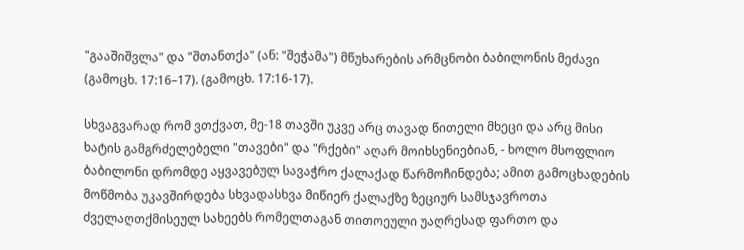"გააშიშვლა" და "შთანთქა" (ან: "შეჭამა") მწუხარების არმცნობი ბაბილონის მეძავი (გამოცხ. 17:16–17). (გამოცხ. 17:16-17).

სხვაგვარად რომ ვთქვათ, მე-18 თავში უკვე არც თავად წითელი მხეცი და არც მისი ხატის გამგრძელებელი "თავები" და "რქები" აღარ მოიხსენიებიან, - ხოლო მსოფლიო ბაბილონი დრომდე აყვავებულ სავაჭრო ქალაქად წარმოჩინდება; ამით გამოცხადების მოწმობა უკავშირდება სხვადასხვა მიწიერ ქალაქზე ზეციურ სამსჯავროთა ძველაღთქმისეულ სახეებს რომელთაგან თითოეული უაღრესად ფართო და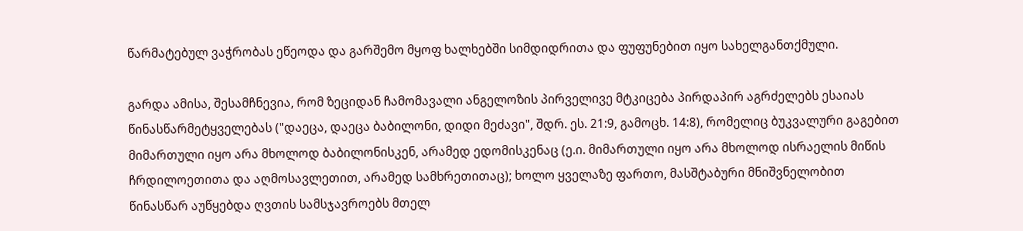წარმატებულ ვაჭრობას ეწეოდა და გარშემო მყოფ ხალხებში სიმდიდრითა და ფუფუნებით იყო სახელგანთქმული.

გარდა ამისა, შესამჩნევია, რომ ზეციდან ჩამომავალი ანგელოზის პირველივე მტკიცება პირდაპირ აგრძელებს ესაიას წინასწარმეტყველებას ("დაეცა, დაეცა ბაბილონი, დიდი მეძავი", შდრ. ეს. 21:9, გამოცხ. 14:8), რომელიც ბუკვალური გაგებით მიმართული იყო არა მხოლოდ ბაბილონისკენ, არამედ ედომისკენაც (ე.ი. მიმართული იყო არა მხოლოდ ისრაელის მიწის ჩრდილოეთითა და აღმოსავლეთით, არამედ სამხრეთითაც); ხოლო ყველაზე ფართო, მასშტაბური მნიშვნელობით წინასწარ აუწყებდა ღვთის სამსჯავროებს მთელ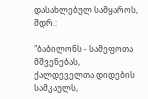დასახლებულ სამყაროს, შდრ.:

"ბაბილონს - სამეფოთა მშვენებას, ქალდეველთა დიდების სამკაულს,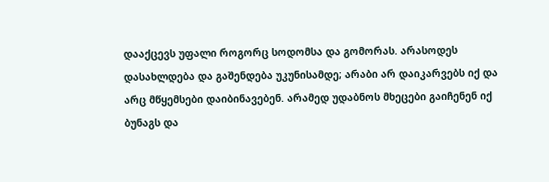დააქცევს უფალი როგორც სოდომსა და გომორას. არასოდეს დასახლდება და გაშენდება უკუნისამდე; არაბი არ დაიკარვებს იქ და არც მწყემსები დაიბინავებენ. არამედ უდაბნოს მხეცები გაიჩენენ იქ ბუნაგს და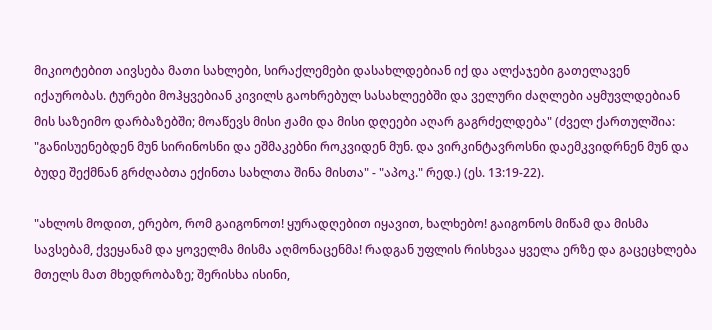მიკიოტებით აივსება მათი სახლები, სირაქლემები დასახლდებიან იქ და ალქაჯები გათელავენ იქაურობას. ტურები მოჰყვებიან კივილს გაოხრებულ სასახლეებში და ველური ძაღლები აყმუვლდებიან მის საზეიმო დარბაზებში; მოაწევს მისი ჟამი და მისი დღეები აღარ გაგრძელდება" (ძველ ქართულშია: "განისუენებდენ მუნ სირინოსნი და ეშმაკებნი როკვიდენ მუნ. და ვირკინტავროსნი დაემკვიდრნენ მუნ და ბუდე შექმნან გრძღაბთა ექინთა სახლთა შინა მისთა" - "აპოკ." რედ.) (ეს. 13:19-22).

"ახლოს მოდით, ერებო, რომ გაიგონოთ! ყურადღებით იყავით, ხალხებო! გაიგონოს მიწამ და მისმა სავსებამ, ქვეყანამ და ყოველმა მისმა აღმონაცენმა! რადგან უფლის რისხვაა ყველა ერზე და გაცეცხლება მთელს მათ მხედრობაზე; შერისხა ისინი,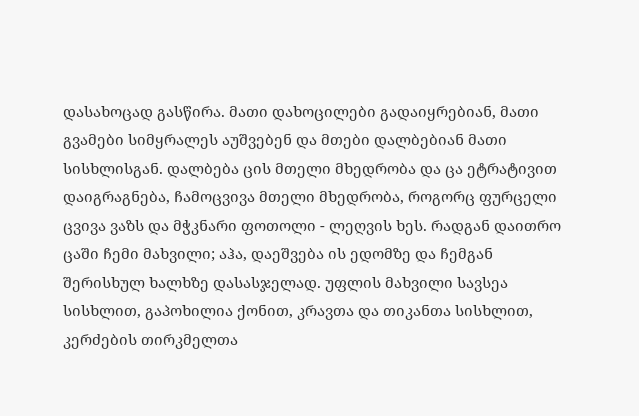დასახოცად გასწირა. მათი დახოცილები გადაიყრებიან, მათი გვამები სიმყრალეს აუშვებენ და მთები დალბებიან მათი სისხლისგან. დალბება ცის მთელი მხედრობა და ცა ეტრატივით დაიგრაგნება, ჩამოცვივა მთელი მხედრობა, როგორც ფურცელი ცვივა ვაზს და მჭკნარი ფოთოლი - ლეღვის ხეს. რადგან დაითრო ცაში ჩემი მახვილი; აჰა, დაეშვება ის ედომზე და ჩემგან შერისხულ ხალხზე დასასჯელად. უფლის მახვილი სავსეა სისხლით, გაპოხილია ქონით, კრავთა და თიკანთა სისხლით, კერძების თირკმელთა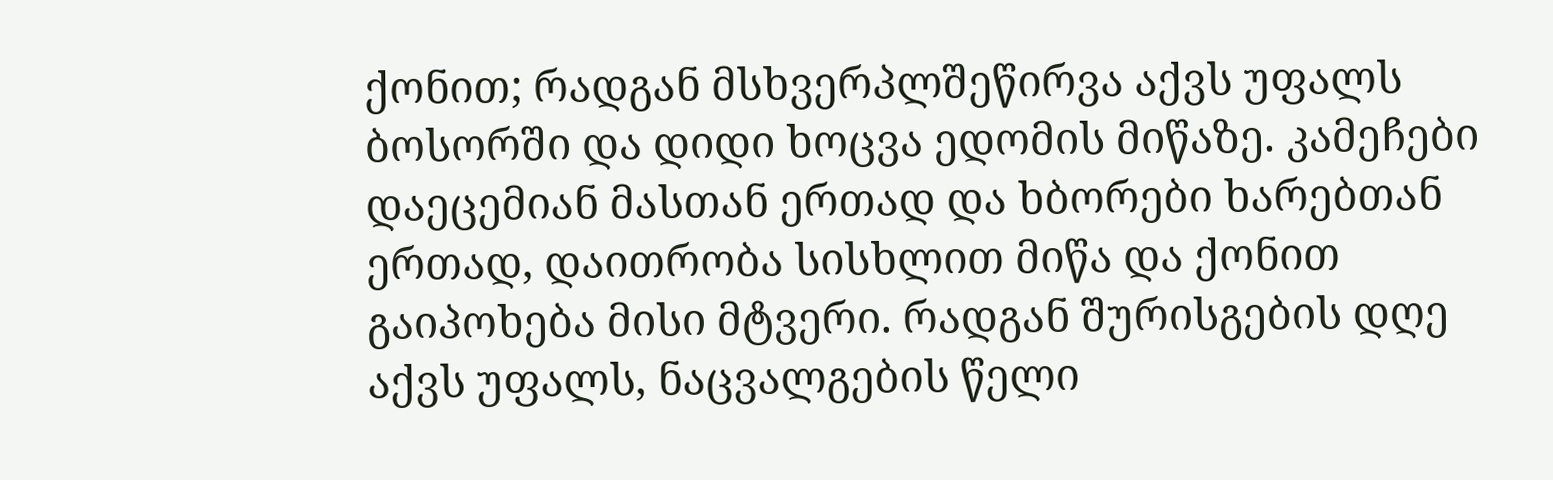ქონით; რადგან მსხვერპლშეწირვა აქვს უფალს ბოსორში და დიდი ხოცვა ედომის მიწაზე. კამეჩები დაეცემიან მასთან ერთად და ხბორები ხარებთან ერთად, დაითრობა სისხლით მიწა და ქონით გაიპოხება მისი მტვერი. რადგან შურისგების დღე აქვს უფალს, ნაცვალგების წელი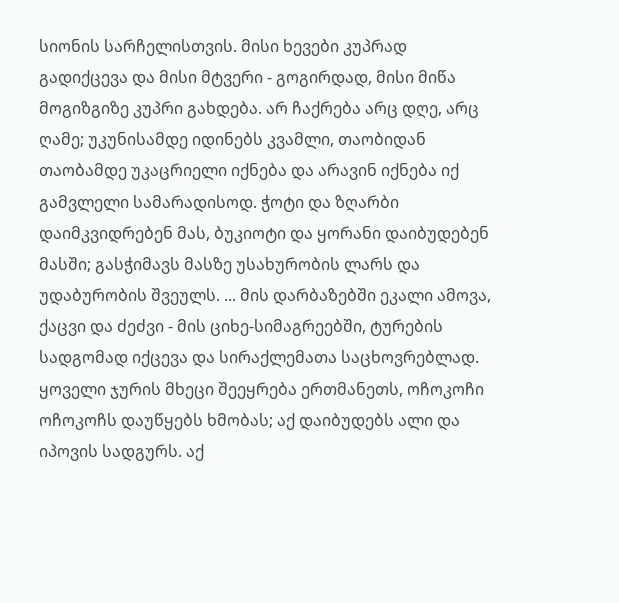სიონის სარჩელისთვის. მისი ხევები კუპრად გადიქცევა და მისი მტვერი - გოგირდად, მისი მიწა მოგიზგიზე კუპრი გახდება. არ ჩაქრება არც დღე, არც ღამე; უკუნისამდე იდინებს კვამლი, თაობიდან თაობამდე უკაცრიელი იქნება და არავინ იქნება იქ გამვლელი სამარადისოდ. ჭოტი და ზღარბი დაიმკვიდრებენ მას, ბუკიოტი და ყორანი დაიბუდებენ მასში; გასჭიმავს მასზე უსახურობის ლარს და უდაბურობის შვეულს. ... მის დარბაზებში ეკალი ამოვა, ქაცვი და ძეძვი - მის ციხე-სიმაგრეებში, ტურების სადგომად იქცევა და სირაქლემათა საცხოვრებლად. ყოველი ჯურის მხეცი შეეყრება ერთმანეთს, ოჩოკოჩი ოჩოკოჩს დაუწყებს ხმობას; აქ დაიბუდებს ალი და იპოვის სადგურს. აქ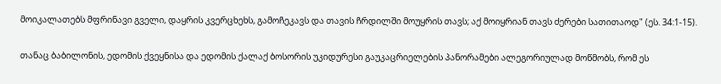მოიკალათებს მფრინავი გველი, დაყრის კვერცხეხს, გამოჩეკავს და თავის ჩრდილში მოუყრის თავს; აქ მოიყრიან თავს ძერები სათითაოდ" (ეს. 34:1-15).

თანაც ბაბილონის, ედომის ქვეყნისა და ედომის ქალაქ ბოსორის უკიდურესი გაუკაცრიელების პანორამები ალეგორიულად მოწმობს, რომ ეს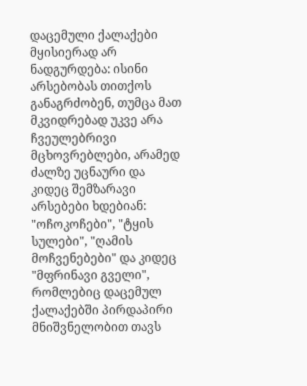დაცემული ქალაქები მყისიერად არ ნადგურდება: ისინი არსებობას თითქოს განაგრძობენ, თუმცა მათ მკვიდრებად უკვე არა ჩვეულებრივი მცხოვრებლები, არამედ ძალზე უცნაური და კიდეც შემზარავი არსებები ხდებიან: "ოჩოკოჩები", "ტყის სულები", "ღამის მოჩვენებები" და კიდეც "მფრინავი გველი", რომლებიც დაცემულ ქალაქებში პირდაპირი მნიშვნელობით თავს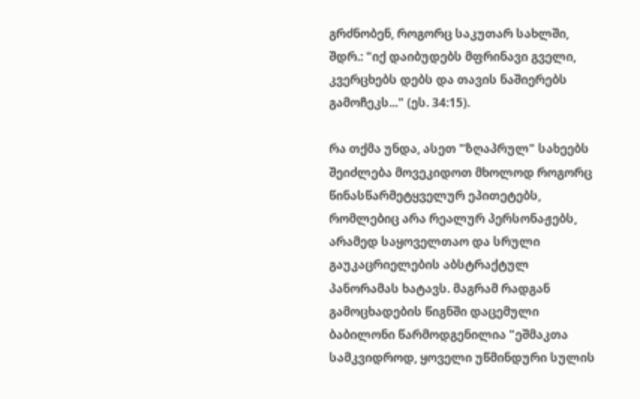გრძნობენ, როგორც საკუთარ სახლში, შდრ.: "იქ დაიბუდებს მფრინავი გველი, კვერცხებს დებს და თავის ნაშიერებს გამოჩეკს..." (ეს. 34:15).

რა თქმა უნდა, ასეთ "ზღაპრულ" სახეებს შეიძლება მოვეკიდოთ მხოლოდ როგორც წინასწარმეტყველურ ეპითეტებს, რომლებიც არა რეალურ პერსონაჟებს, არამედ საყოველთაო და სრული გაუკაცრიელების აბსტრაქტულ პანორამას ხატავს. მაგრამ რადგან გამოცხადების წიგნში დაცემული ბაბილონი წარმოდგენილია "ეშმაკთა სამკვიდროდ, ყოველი უწმინდური სულის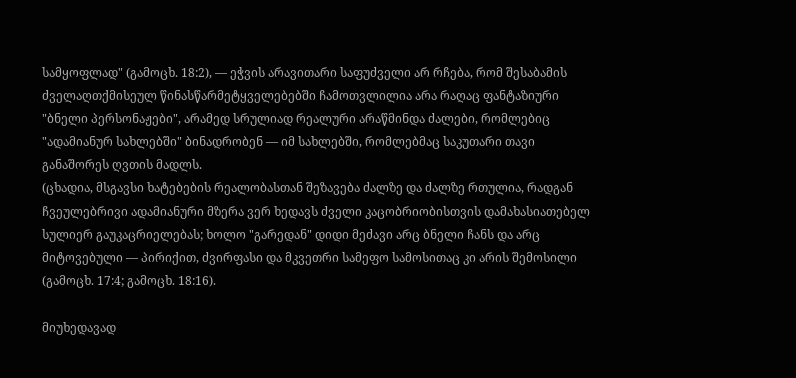სამყოფლად" (გამოცხ. 18:2), — ეჭვის არავითარი საფუძველი არ რჩება, რომ შესაბამის ძველაღთქმისეულ წინასწარმეტყველებებში ჩამოთვლილია არა რაღაც ფანტაზიური "ბნელი პერსონაჟები", არამედ სრულიად რეალური არაწმინდა ძალები, რომლებიც "ადამიანურ სახლებში" ბინადრობენ — იმ სახლებში, რომლებმაც საკუთარი თავი განაშორეს ღვთის მადლს.
(ცხადია, მსგავსი ხატებების რეალობასთან შეზავება ძალზე და ძალზე რთულია, რადგან ჩვეულებრივი ადამიანური მზერა ვერ ხედავს ძველი კაცობრიობისთვის დამახასიათებელ სულიერ გაუკაცრიელებას; ხოლო "გარედან" დიდი მეძავი არც ბნელი ჩანს და არც მიტოვებული — პირიქით, ძვირფასი და მკვეთრი სამეფო სამოსითაც კი არის შემოსილი (გამოცხ. 17:4; გამოცხ. 18:16).

მიუხედავად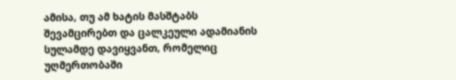ამისა, თუ ამ ხატის მასშტაბს შევამცირებთ და ცალკეული ადამიანის სულამდე დავიყვანთ, რომელიც უღმერთობაში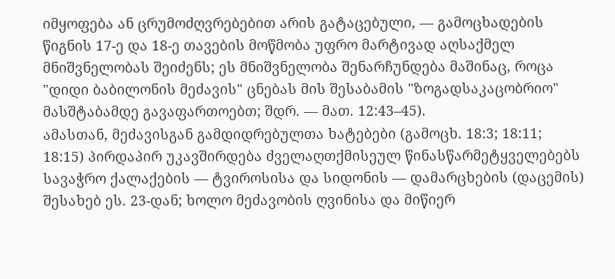იმყოფება ან ცრუმოძღვრებებით არის გატაცებული, — გამოცხადების წიგნის 17-ე და 18-ე თავების მოწმობა უფრო მარტივად აღსაქმელ მნიშვნელობას შეიძენს; ეს მნიშვნელობა შენარჩუნდება მაშინაც, როცა "დიდი ბაბილონის მეძავის" ცნებას მის შესაბამის "ზოგადსაკაცობრიო" მასშტაბამდე გავაფართოებთ; შდრ. — მათ. 12:43–45).
ამასთან, მეძავისგან გამდიდრებულთა ხატებები (გამოცხ. 18:3; 18:11; 18:15) პირდაპირ უკავშირდება ძველაღთქმისეულ წინასწარმეტყველებებს სავაჭრო ქალაქების — ტვიროსისა და სიდონის — დამარცხების (დაცემის) შესახებ ეს. 23-დან; ხოლო მეძავობის ღვინისა და მიწიერ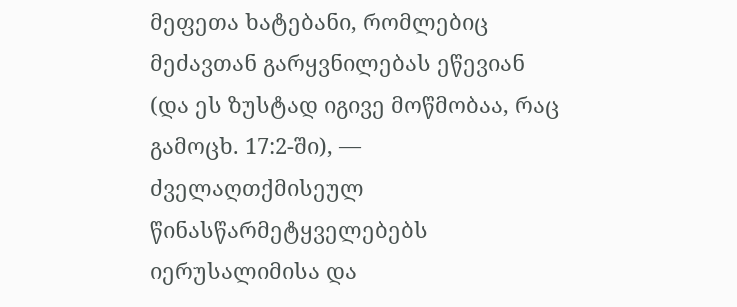მეფეთა ხატებანი, რომლებიც მეძავთან გარყვნილებას ეწევიან (და ეს ზუსტად იგივე მოწმობაა, რაც გამოცხ. 17:2-ში), — ძველაღთქმისეულ წინასწარმეტყველებებს იერუსალიმისა და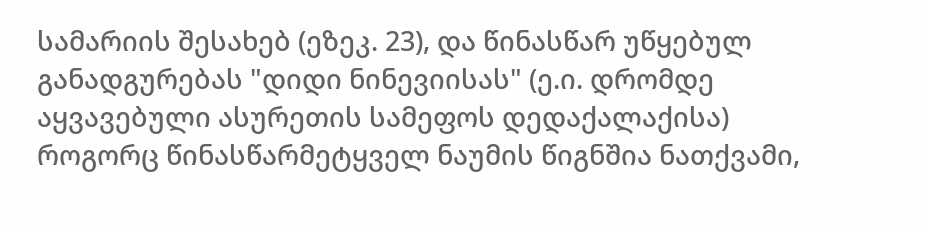სამარიის შესახებ (ეზეკ. 23), და წინასწარ უწყებულ განადგურებას "დიდი ნინევიისას" (ე.ი. დრომდე აყვავებული ასურეთის სამეფოს დედაქალაქისა) როგორც წინასწარმეტყველ ნაუმის წიგნშია ნათქვამი,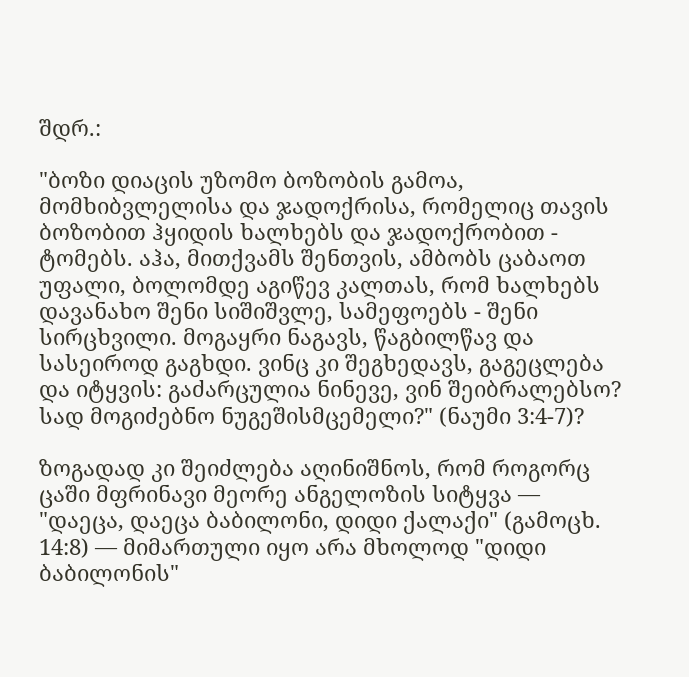შდრ.:

"ბოზი დიაცის უზომო ბოზობის გამოა, მომხიბვლელისა და ჯადოქრისა, რომელიც თავის ბოზობით ჰყიდის ხალხებს და ჯადოქრობით - ტომებს. აჰა, მითქვამს შენთვის, ამბობს ცაბაოთ უფალი, ბოლომდე აგიწევ კალთას, რომ ხალხებს დავანახო შენი სიშიშვლე, სამეფოებს - შენი სირცხვილი. მოგაყრი ნაგავს, წაგბილწავ და სასეიროდ გაგხდი. ვინც კი შეგხედავს, გაგეცლება და იტყვის: გაძარცულია ნინევე, ვინ შეიბრალებსო? სად მოგიძებნო ნუგეშისმცემელი?" (ნაუმი 3:4-7)?

ზოგადად კი შეიძლება აღინიშნოს, რომ როგორც ცაში მფრინავი მეორე ანგელოზის სიტყვა — "დაეცა, დაეცა ბაბილონი, დიდი ქალაქი" (გამოცხ. 14:8) — მიმართული იყო არა მხოლოდ "დიდი ბაბილონის"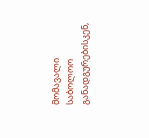მომავალი საბოლოო განადგურებისკენ,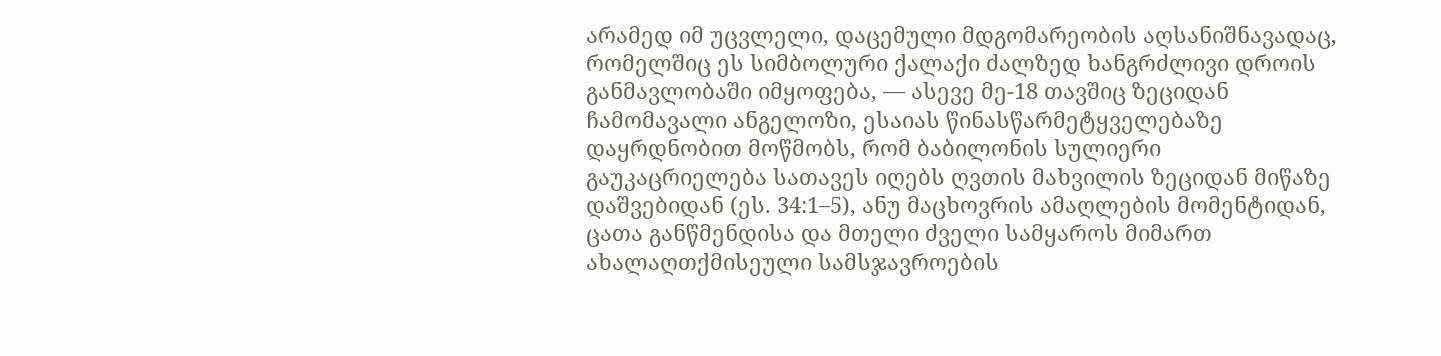არამედ იმ უცვლელი, დაცემული მდგომარეობის აღსანიშნავადაც, რომელშიც ეს სიმბოლური ქალაქი ძალზედ ხანგრძლივი დროის განმავლობაში იმყოფება, — ასევე მე-18 თავშიც ზეციდან ჩამომავალი ანგელოზი, ესაიას წინასწარმეტყველებაზე დაყრდნობით მოწმობს, რომ ბაბილონის სულიერი გაუკაცრიელება სათავეს იღებს ღვთის მახვილის ზეციდან მიწაზე დაშვებიდან (ეს. 34:1–5), ანუ მაცხოვრის ამაღლების მომენტიდან, ცათა განწმენდისა და მთელი ძველი სამყაროს მიმართ ახალაღთქმისეული სამსჯავროების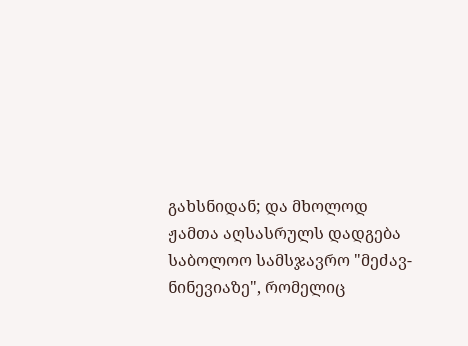გახსნიდან; და მხოლოდ ჟამთა აღსასრულს დადგება საბოლოო სამსჯავრო "მეძავ-ნინევიაზე", რომელიც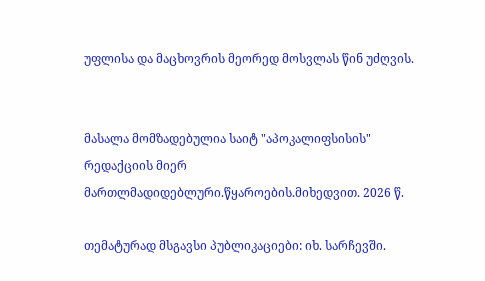უფლისა და მაცხოვრის მეორედ მოსვლას წინ უძღვის.


მასალა მომზადებულია საიტ "აპოკალიფსისის" რედაქციის მიერ მართლმადიდებლური.წყაროების.მიხედვით. 2026 წ.

თემატურად მსგავსი პუბლიკაციები: იხ. სარჩევში.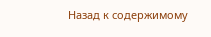Назад к содержимому